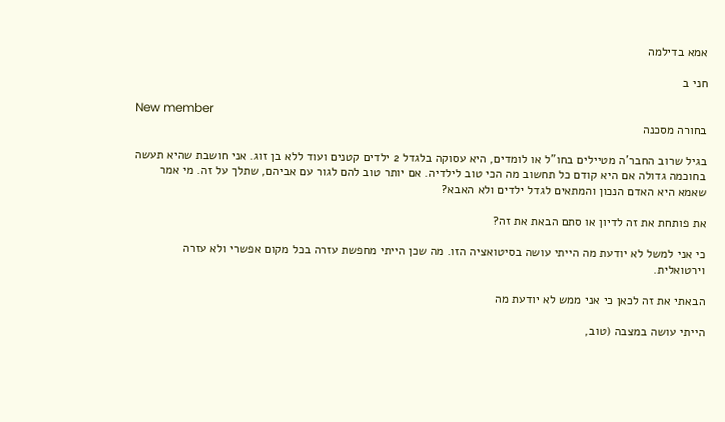אמא בדילמה

חני ב

New member
בחורה מסכנה

בגיל שרוב החבר'ה מטיילים בחו"ל או לומדים, היא עסוקה בלגדל 2 ילדים קטנים ועוד ללא בן זוג. אני חושבת שהיא תעשה בחוכמה גדולה אם היא קודם כל תחשוב מה הכי טוב לילדיה. אם יותר טוב להם לגור עם אביהם, שתלך על זה. מי אמר שאמא היא האדם הנכון והמתאים לגדל ילדים ולא האבא?

את פותחת את זה לדיון או סתם הבאת את זה?

כי אני למשל לא יודעת מה הייתי עושה בסיטואציה הזו. מה שכן הייתי מחפשת עזרה בכל מקום אפשרי ולא עזרה וירטואלית.

הבאתי את זה לכאן כי אני ממש לא יודעת מה

הייתי עושה במצבה (טוב,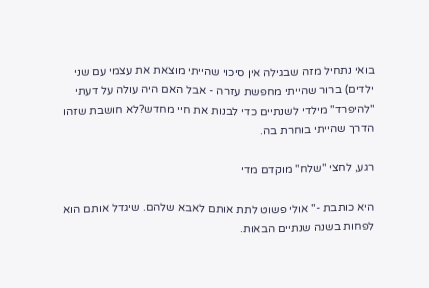בואי נתחיל מזה שבגילה אין סיכוי שהייתי מוצאת את עצמי עם שני ילדים) ברור שהייתי מחפשת עזרה - אבל האם היה עולה על דעתי "להיפרד" מילדי לשנתיים כדי לבנות את חיי מחדש?לא חושבת שזהו הדרך שהייתי בוחרת בה.

רגע, לחצי "שלח" מוקדם מדי

היא כותבת -" אולי פשוט לתת אותם לאבא שלהם. שיגדל אותם הוא לפחות בשנה שנתיים הבאות.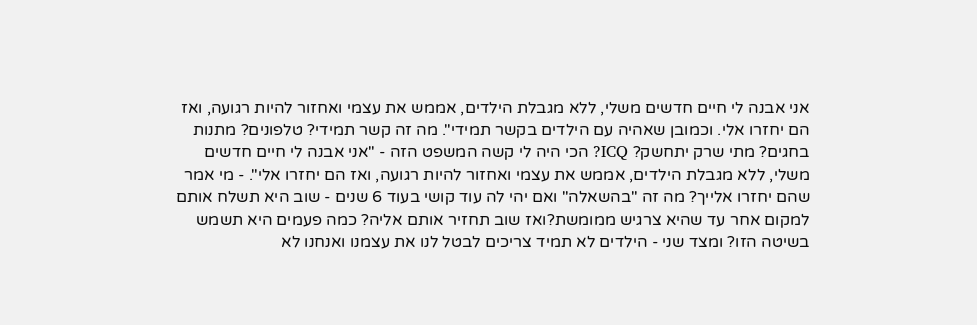אני אבנה לי חיים חדשים משלי, ללא מגבלת הילדים, אממש את עצמי ואחזור להיות רגועה, ואז הם יחזרו אלי. וכמובן שאהיה עם הילדים בקשר תמידי". מה זה קשר תמידי? טלפונים? מתנות בחגים? מתי שרק יתחשק? ICQ? הכי היה לי קשה המשפט הזה - "אני אבנה לי חיים חדשים משלי, ללא מגבלת הילדים, אממש את עצמי ואחזור להיות רגועה, ואז הם יחזרו אלי". - מי אמר שהם יחזרו אלייך? מה זה "בהשאלה" ואם יהי לה עוד קושי בעוד 6 שנים - שוב היא תשלח אותם למקום אחר עד שהיא צרגיש ממומשת?ואז שוב תחזיר אותם אליה? כמה פעמים היא תשמש בשיטה הזו? ומצד שני - הילדים לא תמיד צריכים לבטל לנו את עצמנו ואנחנו לא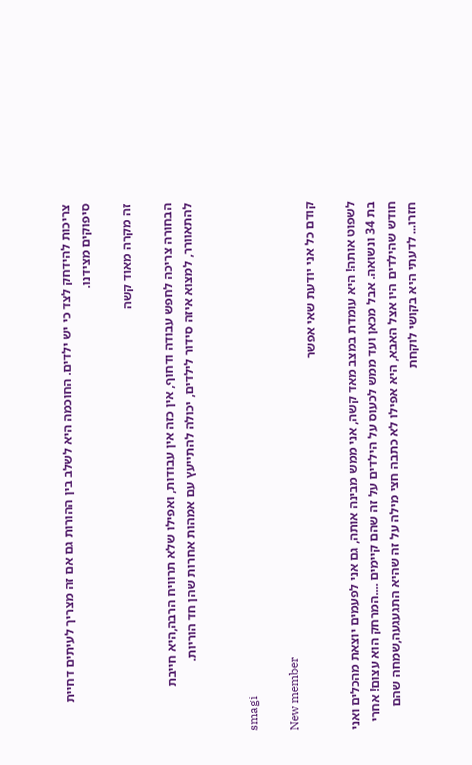צריכות להידחק לצד כי יש ילדים. החוכמה היא לשלב בין ההורות גם אם זה מצריך לעיתים דחיית סיפוקים מצידנו.

זה מקרה מאוד קשה

הבחורה צריכה לחפש עבודה ודחוף, אין כזה אין עבודות, ואפילו שלא תרוויח הרבה,היא חייבת להתאוורר, למצוא איזה סידור לילדים, יכולה להתייעץ עם אמהות אחרות שהן חד הוריות.


smagi

New member
קודם כל אני יודעת שאי אפשר

לשפוט אותה! היא עומדת במצב מאד קשה, אני ממש מבינה אותה, גם אני לפעמים יוצאת מהכלים ואני בת 34 ונשואה. אבל מכאן ועד ממש לכעוס על הילדים על זה שהם קיימים ....המרחק הוא עצום! אחרי חודש שהילדים היו אצל האבא, היא אפילו לא כתבה חצי מילה על זה שהיא התגעגעה,שמחה שהם חזרו... לדעתי היא בקושי לוקחת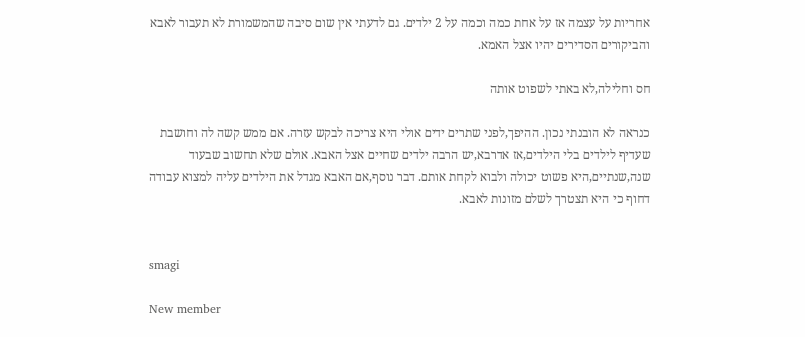אחריות על עצמה אז על אחת כמה וכמה על 2 ילדים. גם לדעתי אין שום סיבה שהמשמורת לא תעבור לאבא והביקורים הסדירים יהיו אצל האמא.

חס וחלילה,לא באתי לשפוט אותה

כנראה לא הובנתי נכון. ההיפך,לפני שתרים ידים אולי היא צריכה לבקש עזרה. אם ממש קשה לה וחושבת שעדיף לילדים בלי הילדים,אז אדרבא,יש הרבה ילדים שחיים אצל האבא. אולם שלא תחשוב שבעוד שנה,שנתיים,היא פשוט יכולה ולבוא לקחת אותם. דבר נוסף,אם האבא מגדל את הילדים עליה למצוא עבודה דחוף כי היא תצטרך לשלם מזונות לאבא.


smagi

New member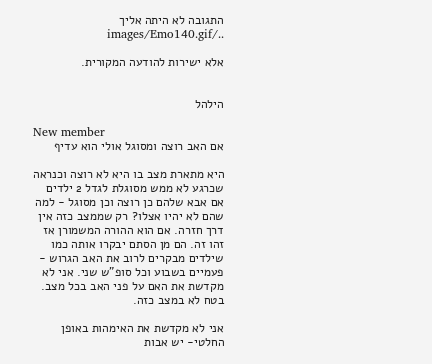התגובה לא היתה אליך ../images/Emo140.gif

אלא ישירות להודעה המקורית.


הילהל

New member
אם האב רוצה ומסוגל אולי הוא עדיף

היא מתארת מצב בו היא לא רוצה וכנראה שכרגע לא ממש מסוגלת לגדל 2 ילדים אם אבא שלהם כן רוצה וכן מסוגל - למה שהם לא יהיו אצלו? רק שממצב כזה אין דרך חזרה. אם הוא ההורה המשמורן אז זהו זה. הם מן הסתם יבקרו אותה כמו שילדים מבקרים לרוב את האב הגרוש - פעמיים בשבוע וכל סופ"ש שני. אני לא מקדשת את האם על פני האב בכל מצב. בטח לא במצב כזה.

אני לא מקדשת את האימהות באופן החלטי- יש אבות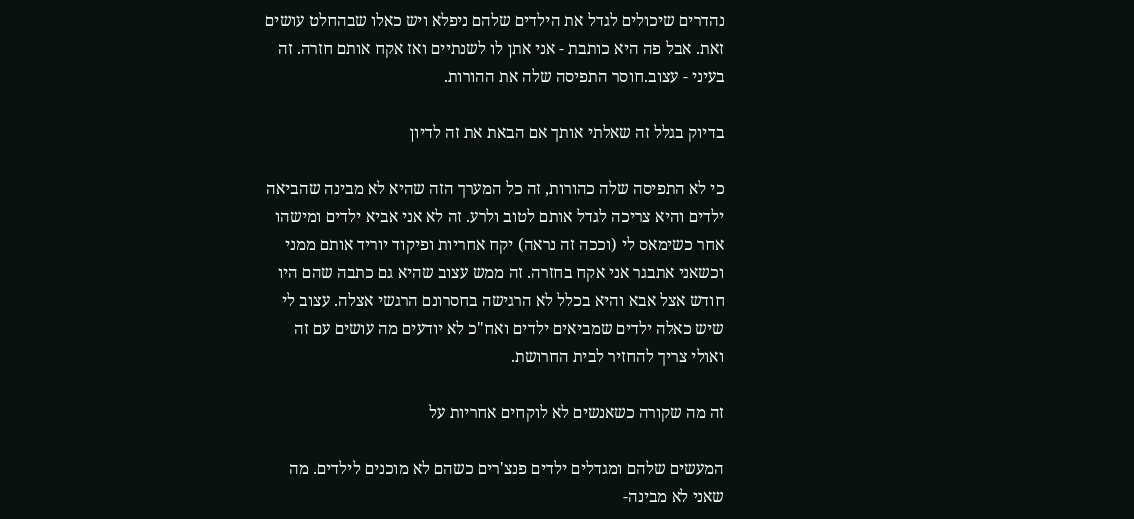נהדרים שיכולים לגדל את הילדים שלהם ניפלא ויש כאלו שבהחלט עושים זאת. אבל פה היא כותבת - אני אתן לו לשנתיים ואז אקח אותם חזרה. זה בעיני - עצוב.חוסר התפיסה שלה את ההורות.

בדיוק בגלל זה שאלתי אותך אם הבאת את זה לדיון

כי לא התפיסה שלה כהורות, זה כל המערך הזה שהיא לא מבינה שהביאה ילדים והיא צריכה לגדל אותם לטוב ולרע. זה לא אני אביא ילדים ומישהו אחר כשימאס לי (וככה זה נראה) יקח אחריות ופיקוד יוריד אותם ממני וכשאני אתבגר אני אקח בחזרה. זה ממש עצוב שהיא גם כתבה שהם היו חודש אצל אבא והיא בכלל לא הרגישה בחסרונם הרגשי אצלה. עצוב לי שיש כאלה ילדים שמביאים ילדים ואח"כ לא יודעים מה עושים עם זה ואולי צריך להחזיר לבית החרושת.

זה מה שקורה כשאנשים לא לוקחים אחריות על

המעשים שלהם ומגדלים ילדים פנצ'רים כשהם לא מוכנים לילדים. מה שאני לא מבינה-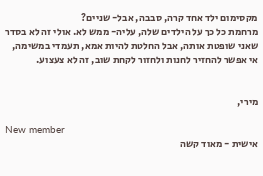מקסימום ילד אחד קרה, סבבה, אבל- שניים?
מרחמת כל כך על הילדים שלה, עליה- ממש לא. אולי זה לא בסדר שאני שופטת אותה, אבל החלטת להיות אמא, תעמדי במשימה, אי אפשר להחזיר לחנות ולחזור לקחת שוב, זה לא צעצוע.


מירי,

New member
אישית - מאוד קשה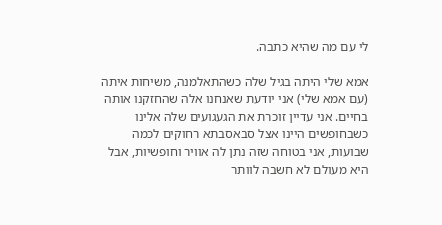לי עם מה שהיא כתבה.

אמא שלי היתה בגיל שלה כשהתאלמנה, משיחות איתה (עם אמא שלי) אני יודעת שאנחנו אלה שהחזקנו אותה בחיים. אני עדיין זוכרת את הגעגועים שלה אלינו כשבחופשים היינו אצל סבאסבתא רחוקים לכמה שבועות, אני בטוחה שזה נתן לה אוויר וחופשיות, אבל היא מעולם לא חשבה לוותר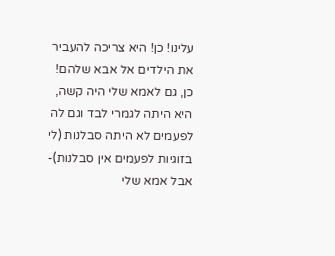עלינו! כן! היא צריכה להעביר את הילדים אל אבא שלהם! כן, גם לאמא שלי היה קשה, היא היתה לגמרי לבד וגם לה לפעמים לא היתה סבלנות (לי בזוגיות לפעמים אין סבלנות)- אבל אמא שלי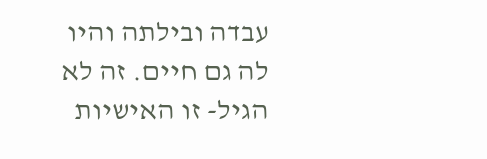עבדה ובילתה והיו לה גם חיים. זה לא הגיל- זו האישיות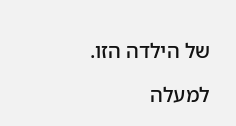של הילדה הזו.

למעלה